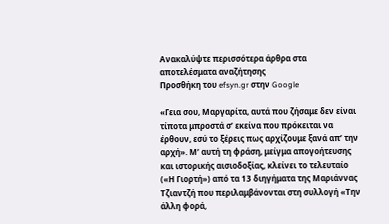Ανακαλύψτε περισσότερα άρθρα στα αποτελέσματα αναζήτησης
Προσθήκη του efsyn.gr στην Google

«Γεια σου, Μαργαρίτα, αυτά που ζήσαμε δεν είναι τίποτα μπροστά σ’ εκείνα που πρόκειται να έρθουν, εσύ το ξέρεις πως αρχίζουμε ξανά απ’ την αρχή». Μ’ αυτή τη φράση, μείγμα απογοήτευσης και ιστορικής αισιοδοξίας, κλείνει το τελευταίο («Η Γιορτή») από τα 13 διηγήματα της Μαριάννας Τζιαντζή που περιλαμβάνονται στη συλλογή «Την άλλη φορά,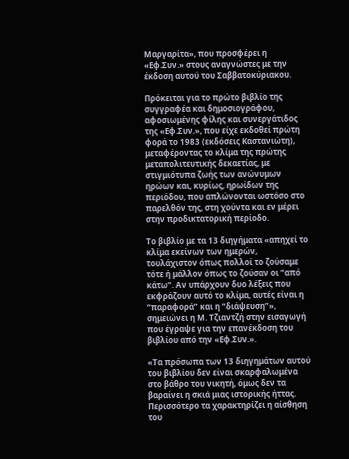Μαργαρίτα», που προσφέρει η «Εφ.Συν.» στους αναγνώστες με την έκδοση αυτού του Σαββατοκύριακου.

Πρόκειται για το πρώτο βιβλίο της συγγραφέα και δημοσιογράφου, αφοσιωμένης φίλης και συνεργάτιδος της «Εφ.Συν.», που είχε εκδοθεί πρώτη φορά το 1983 (εκδόσεις Καστανιώτη), μεταφέροντας το κλίμα της πρώτης μεταπολιτευτικής δεκαετίας, με στιγμιότυπα ζωής των ανώνυμων ηρώων και, κυρίως, ηρωίδων της περιόδου, που απλώνονται ωστόσο στο παρελθόν της, στη χούντα και εν μέρει στην προδικτατορική περίοδο.

Το βιβλίο με τα 13 διηγήματα «απηχεί το κλίμα εκείνων των ημερών, τουλάχιστον όπως πολλοί το ζούσαμε τότε ή μάλλον όπως το ζούσαν οι “από κάτω”. Αν υπάρχουν δυο λέξεις που εκφράζουν αυτό το κλίμα, αυτές είναι η “παραφορά” και η “διάψευση”», σημειώνει η Μ. Τζιαντζή στην εισαγωγή που έγραψε για την επανέκδοση του βιβλίου από την «Εφ.Συν.».

«Τα πρόσωπα των 13 διηγημάτων αυτού του βιβλίου δεν είναι σκαρφαλωμένα στο βάθρο του νικητή, όμως δεν τα βαραίνει η σκιά μιας ιστορικής ήττας. Περισσότερο τα χαρακτηρίζει η αίσθηση του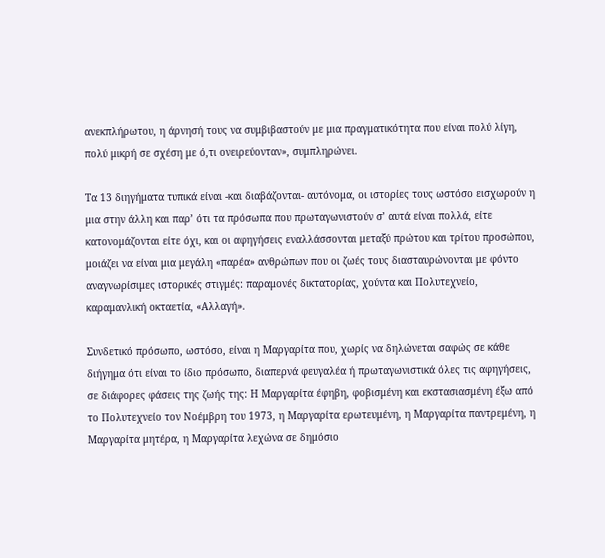ανεκπλήρωτου, η άρνησή τους να συμβιβαστούν με μια πραγματικότητα που είναι πολύ λίγη, πολύ μικρή σε σχέση με ό,τι ονειρεύονταν», συμπληρώνει.

Τα 13 διηγήματα τυπικά είναι -και διαβάζονται- αυτόνομα, οι ιστορίες τους ωστόσο εισχωρούν η μια στην άλλη και παρ’ ότι τα πρόσωπα που πρωταγωνιστούν σ’ αυτά είναι πολλά, είτε κατονομάζονται είτε όχι, και οι αφηγήσεις εναλλάσσονται μεταξύ πρώτου και τρίτου προσώπου, μοιάζει να είναι μια μεγάλη «παρέα» ανθρώπων που οι ζωές τους διασταυρώνονται με φόντο αναγνωρίσιμες ιστορικές στιγμές: παραμονές δικτατορίας, χούντα και Πολυτεχνείο, καραμανλική οκταετία, «Αλλαγή».

Συνδετικό πρόσωπο, ωστόσο, είναι η Μαργαρίτα που, χωρίς να δηλώνεται σαφώς σε κάθε διήγημα ότι είναι το ίδιο πρόσωπο, διαπερνά φευγαλέα ή πρωταγωνιστικά όλες τις αφηγήσεις, σε διάφορες φάσεις της ζωής της: Η Μαργαρίτα έφηβη, φοβισμένη και εκστασιασμένη έξω από το Πολυτεχνείο τον Νοέμβρη του 1973, η Μαργαρίτα ερωτευμένη, η Μαργαρίτα παντρεμένη, η Μαργαρίτα μητέρα, η Μαργαρίτα λεχώνα σε δημόσιο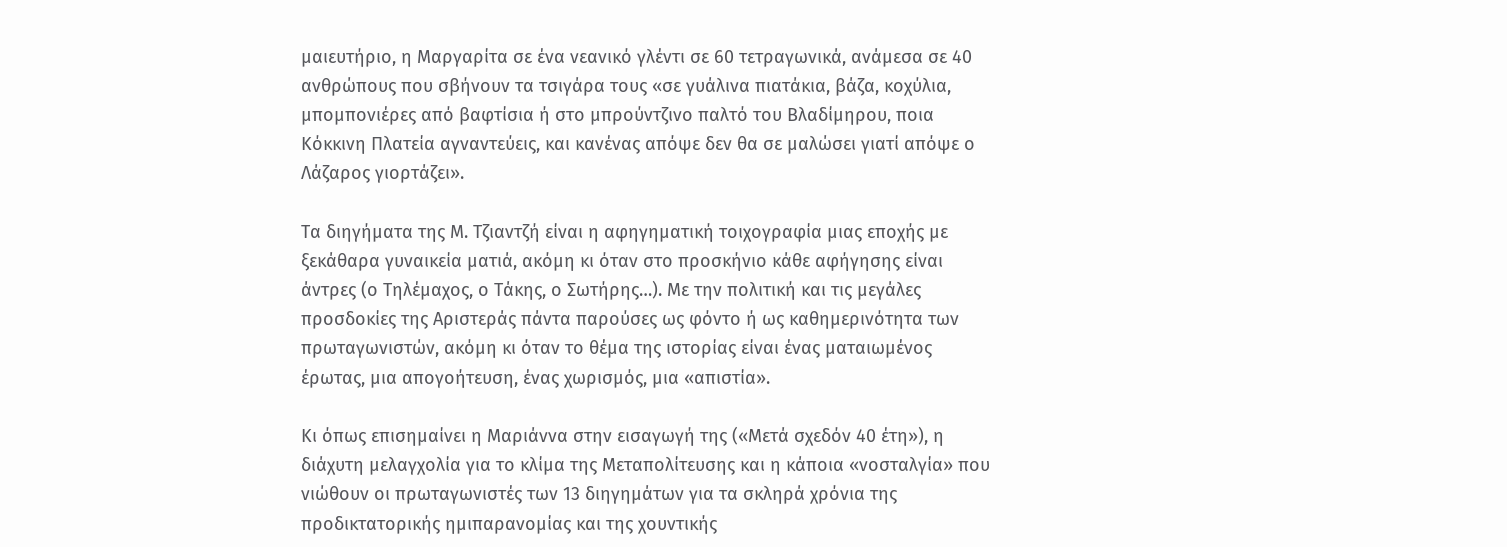μαιευτήριο, η Μαργαρίτα σε ένα νεανικό γλέντι σε 60 τετραγωνικά, ανάμεσα σε 40 ανθρώπους που σβήνουν τα τσιγάρα τους «σε γυάλινα πιατάκια, βάζα, κοχύλια, μπομπονιέρες από βαφτίσια ή στο μπρούντζινο παλτό του Βλαδίμηρου, ποια Κόκκινη Πλατεία αγναντεύεις, και κανένας απόψε δεν θα σε μαλώσει γιατί απόψε ο Λάζαρος γιορτάζει».

Τα διηγήματα της Μ. Τζιαντζή είναι η αφηγηματική τοιχογραφία μιας εποχής με ξεκάθαρα γυναικεία ματιά, ακόμη κι όταν στο προσκήνιο κάθε αφήγησης είναι άντρες (ο Τηλέμαχος, ο Τάκης, ο Σωτήρης…). Με την πολιτική και τις μεγάλες προσδοκίες της Αριστεράς πάντα παρούσες ως φόντο ή ως καθημερινότητα των πρωταγωνιστών, ακόμη κι όταν το θέμα της ιστορίας είναι ένας ματαιωμένος έρωτας, μια απογοήτευση, ένας χωρισμός, μια «απιστία».

Κι όπως επισημαίνει η Μαριάννα στην εισαγωγή της («Μετά σχεδόν 40 έτη»), η διάχυτη μελαγχολία για το κλίμα της Μεταπολίτευσης και η κάποια «νοσταλγία» που νιώθουν οι πρωταγωνιστές των 13 διηγημάτων για τα σκληρά χρόνια της προδικτατορικής ημιπαρανομίας και της χουντικής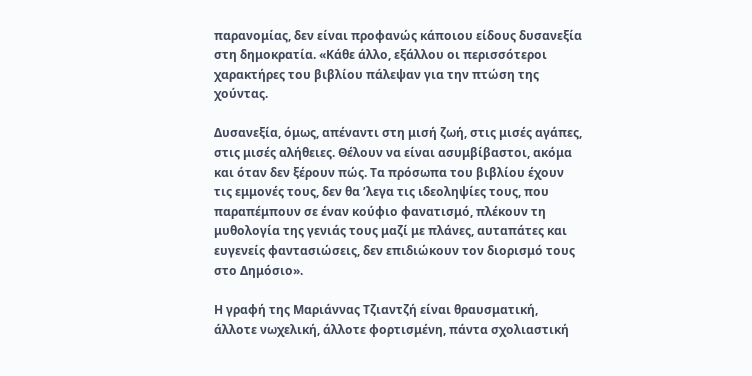παρανομίας, δεν είναι προφανώς κάποιου είδους δυσανεξία στη δημοκρατία. «Κάθε άλλο, εξάλλου οι περισσότεροι χαρακτήρες του βιβλίου πάλεψαν για την πτώση της χούντας.

Δυσανεξία, όμως, απέναντι στη μισή ζωή, στις μισές αγάπες, στις μισές αλήθειες. Θέλουν να είναι ασυμβίβαστοι, ακόμα και όταν δεν ξέρουν πώς. Τα πρόσωπα του βιβλίου έχουν τις εμμονές τους, δεν θα ’λεγα τις ιδεοληψίες τους, που παραπέμπουν σε έναν κούφιο φανατισμό, πλέκουν τη μυθολογία της γενιάς τους μαζί με πλάνες, αυταπάτες και ευγενείς φαντασιώσεις, δεν επιδιώκουν τον διορισμό τους στο Δημόσιο».

Η γραφή της Μαριάννας Τζιαντζή είναι θραυσματική, άλλοτε νωχελική, άλλοτε φορτισμένη, πάντα σχολιαστική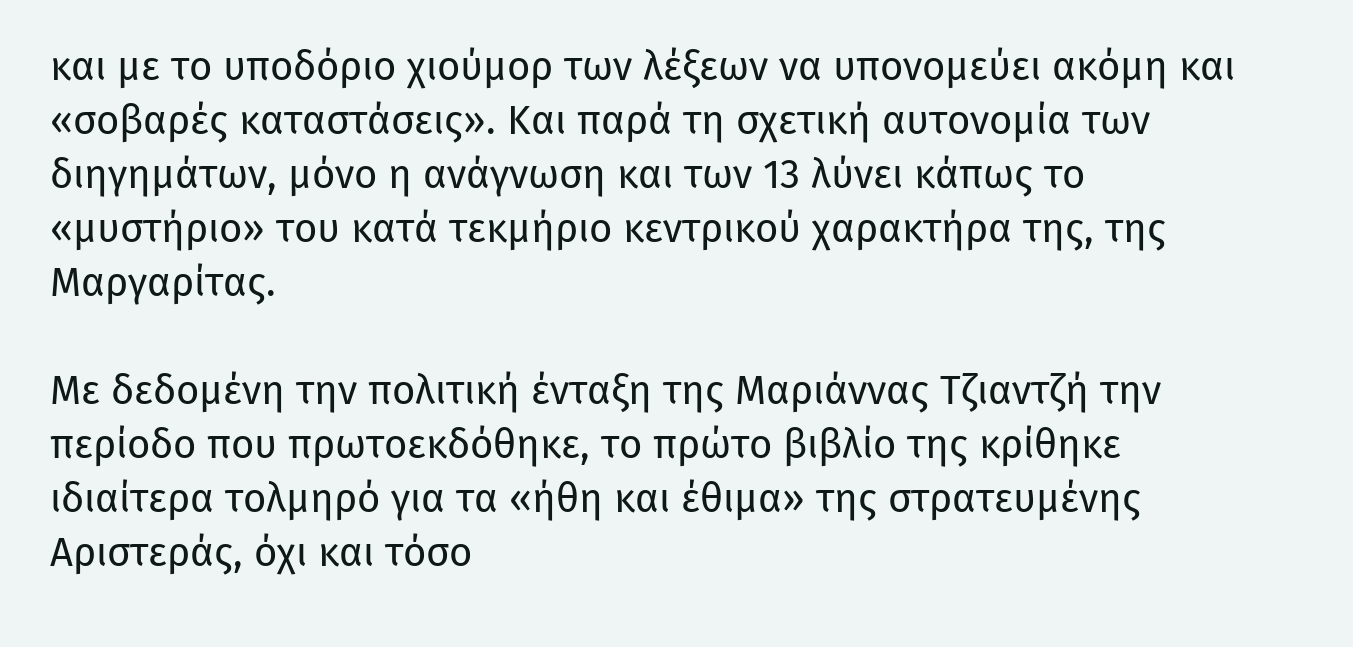και με το υποδόριο χιούμορ των λέξεων να υπονομεύει ακόμη και «σοβαρές καταστάσεις». Και παρά τη σχετική αυτονομία των διηγημάτων, μόνο η ανάγνωση και των 13 λύνει κάπως το «μυστήριο» του κατά τεκμήριο κεντρικού χαρακτήρα της, της Μαργαρίτας.

Με δεδομένη την πολιτική ένταξη της Μαριάννας Τζιαντζή την περίοδο που πρωτοεκδόθηκε, το πρώτο βιβλίο της κρίθηκε ιδιαίτερα τολμηρό για τα «ήθη και έθιμα» της στρατευμένης Αριστεράς, όχι και τόσο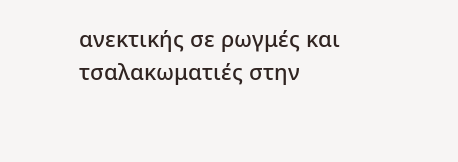ανεκτικής σε ρωγμές και τσαλακωματιές στην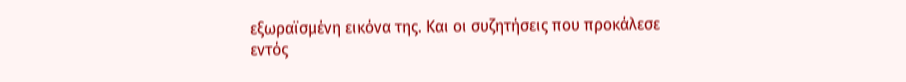εξωραϊσμένη εικόνα της. Και οι συζητήσεις που προκάλεσε εντός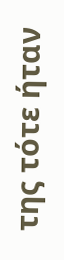της τότε ήταν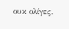ουκ ολίγες.